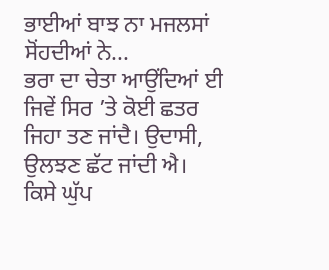ਭਾਈਆਂ ਬਾਝ ਨਾ ਮਜਲਸਾਂ ਸੋਂਹਦੀਆਂ ਨੇ...
ਭਰਾ ਦਾ ਚੇਤਾ ਆਉਂਦਿਆਂ ਈ ਜਿਵੇਂ ਸਿਰ ’ਤੇ ਕੋਈ ਛਤਰ ਜਿਹਾ ਤਣ ਜਾਂਦੈ। ਉਦਾਸੀ, ਉਲਝਣ ਛੱਟ ਜਾਂਦੀ ਐ। ਕਿਸੇ ਘੁੱਪ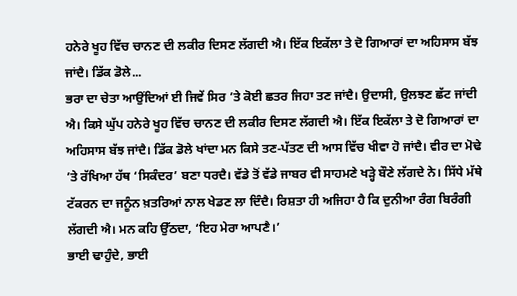ਹਨੇਰੇ ਖੂਹ ਵਿੱਚ ਚਾਨਣ ਦੀ ਲਕੀਰ ਦਿਸਣ ਲੱਗਦੀ ਐ। ਇੱਕ ਇਕੱਲਾ ਤੇ ਦੋ ਗਿਆਰਾਂ ਦਾ ਅਹਿਸਾਸ ਬੱਝ ਜਾਂਦੈ। ਡਿੱਕ ਡੋਲੇ...
ਭਰਾ ਦਾ ਚੇਤਾ ਆਉਂਦਿਆਂ ਈ ਜਿਵੇਂ ਸਿਰ ’ਤੇ ਕੋਈ ਛਤਰ ਜਿਹਾ ਤਣ ਜਾਂਦੈ। ਉਦਾਸੀ, ਉਲਝਣ ਛੱਟ ਜਾਂਦੀ ਐ। ਕਿਸੇ ਘੁੱਪ ਹਨੇਰੇ ਖੂਹ ਵਿੱਚ ਚਾਨਣ ਦੀ ਲਕੀਰ ਦਿਸਣ ਲੱਗਦੀ ਐ। ਇੱਕ ਇਕੱਲਾ ਤੇ ਦੋ ਗਿਆਰਾਂ ਦਾ ਅਹਿਸਾਸ ਬੱਝ ਜਾਂਦੈ। ਡਿੱਕ ਡੋਲੇ ਖਾਂਦਾ ਮਨ ਕਿਸੇ ਤਣ-ਪੱਤਣ ਦੀ ਆਸ ਵਿੱਚ ਖੀਵਾ ਹੋ ਜਾਂਦੈ। ਵੀਰ ਦਾ ਮੋਢੇ ’ਤੇ ਰੱਖਿਆ ਹੱਥ ‘ਸਿਕੰਦਰ’ ਬਣਾ ਧਰਦੈ। ਵੱਡੇ ਤੋਂ ਵੱਡੇ ਜਾਬਰ ਵੀ ਸਾਹਮਣੇ ਖੜ੍ਹੇ ਬੌਣੇ ਲੱਗਦੇ ਨੇ। ਸਿੱਧੇ ਮੱਥੇ ਟੱਕਰਨ ਦਾ ਜਨੂੰਨ ਖ਼ਤਰਿਆਂ ਨਾਲ ਖੇਡਣ ਲਾ ਦਿੰਦੈ। ਰਿਸ਼ਤਾ ਹੀ ਅਜਿਹਾ ਹੈ ਕਿ ਦੁਨੀਆ ਰੰਗ ਬਿਰੰਗੀ ਲੱਗਦੀ ਐ। ਮਨ ਕਹਿ ਉੱਠਦਾ, ‘ਇਹ ਮੇਰਾ ਆਪਣੈ।’
ਭਾਈ ਢਾਹੁੰਦੇ, ਭਾਈ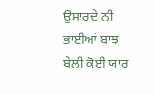ਉਸਾਰਦੇ ਨੀ
ਭਾਈਆਂ ਬਾਝ ਬੇਲੀ ਕੋਈ ਯਾਰ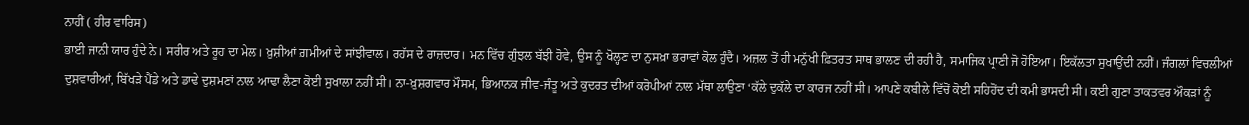ਨਾਹੀਂ ( ਹੀਰ ਵਾਰਿਸ)
ਭਾਈ ਜਾਨੀ ਯਾਰ ਹੁੰਦੇ ਨੇ। ਸਰੀਰ ਅਤੇ ਰੂਹ ਦਾ ਮੇਲ। ਖ਼ੁਸ਼ੀਆਂ ਗ਼ਮੀਆਂ ਦੇ ਸਾਂਝੀਵਾਲ। ਰਹੱਸ ਦੇ ਰਾਜ਼ਦਾਰ। ਮਨ ਵਿੱਚ ਗੁੰਝਲ ਬੱਝੀ ਹੋਵੇ, ਉਸ ਨੂੰ ਖੋਲ੍ਹਣ ਦਾ ਨੁਸਖ਼ਾ ਭਰਾਵਾਂ ਕੋਲ ਹੁੰਦੈ। ਅਜ਼ਲ ਤੋਂ ਹੀ ਮਨੁੱਖੀ ਫ਼ਿਤਰਤ ਸਾਥ ਭਾਲਣ ਦੀ ਰਹੀ ਹੈ, ਸਮਾਜਿਕ ਪ੍ਰਾਣੀ ਜੋ ਹੋਇਆ। ਇਕੱਲਤਾ ਸੁਖਾਉਂਦੀ ਨਹੀਂ। ਜੰਗਲਾਂ ਵਿਚਲੀਆਂ ਦੁਸ਼ਵਾਰੀਆਂ, ਬਿੱਖੜੇ ਪੈਂਡੇ ਅਤੇ ਡਾਢੇ ਦੁਸ਼ਮਣਾਂ ਨਾਲ ਆਢਾ ਲੈਣਾ ਕੋਈ ਸੁਖਾਲਾ ਨਹੀਂ ਸੀ। ਨਾ-ਖ਼ੁਸ਼ਗਵਾਰ ਮੌਸਮ, ਭਿਆਨਕ ਜੀਵ-ਜੰਤੂ ਅਤੇ ਕੁਦਰਤ ਦੀਆਂ ਕਰੋਪੀਆਂ ਨਾਲ ਮੱਥਾ ਲਾਉਣਾ ‘ਕੱਲੇ ਦੁਕੱਲੇ ਦਾ ਕਾਰਜ ਨਹੀਂ ਸੀ। ਆਪਣੇ ਕਬੀਲੇ ਵਿੱਚੋਂ ਕੋਈ ਸਹਿਹੋਂਦ ਦੀ ਕਮੀ ਭਾਸਦੀ ਸੀ। ਕਈ ਗੁਣਾ ਤਾਕਤਵਰ ਔਕੜਾਂ ਨੂੰ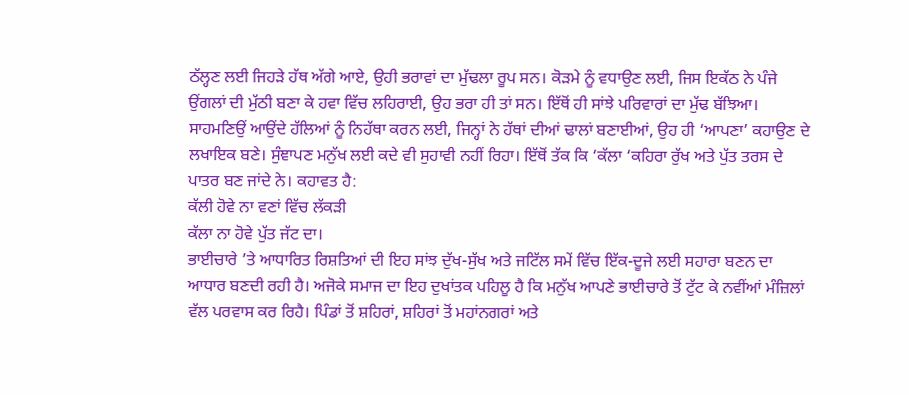ਠੱਲ੍ਹਣ ਲਈ ਜਿਹੜੇ ਹੱਥ ਅੱਗੇ ਆਏ, ਉਹੀ ਭਰਾਵਾਂ ਦਾ ਮੁੱਢਲਾ ਰੂਪ ਸਨ। ਕੋੜਮੇ ਨੂੰ ਵਧਾਉਣ ਲਈ, ਜਿਸ ਇਕੱਠ ਨੇ ਪੰਜੇ ਉਂਗਲਾਂ ਦੀ ਮੁੱਠੀ ਬਣਾ ਕੇ ਹਵਾ ਵਿੱਚ ਲਹਿਰਾਈ, ਉਹ ਭਰਾ ਹੀ ਤਾਂ ਸਨ। ਇੱਥੋਂ ਹੀ ਸਾਂਝੇ ਪਰਿਵਾਰਾਂ ਦਾ ਮੁੱਢ ਬੱਝਿਆ। ਸਾਹਮਣਿਉਂ ਆਉਂਦੇ ਹੱਲਿਆਂ ਨੂੰ ਨਿਹੱਥਾ ਕਰਨ ਲਈ, ਜਿਨ੍ਹਾਂ ਨੇ ਹੱਥਾਂ ਦੀਆਂ ਢਾਲਾਂ ਬਣਾਈਆਂ, ਉਹ ਹੀ ‘ਆਪਣਾ’ ਕਹਾਉਣ ਦੇ ਲਖਾਇਕ ਬਣੇ। ਸੁੰਞਾਪਣ ਮਨੁੱਖ ਲਈ ਕਦੇ ਵੀ ਸੁਹਾਵੀ ਨਹੀਂ ਰਿਹਾ। ਇੱਥੋਂ ਤੱਕ ਕਿ ‘ਕੱਲਾ ‘ਕਹਿਰਾ ਰੁੱਖ ਅਤੇ ਪੁੱਤ ਤਰਸ ਦੇ ਪਾਤਰ ਬਣ ਜਾਂਦੇ ਨੇ। ਕਹਾਵਤ ਹੈ:
ਕੱਲੀ ਹੋਵੇ ਨਾ ਵਣਾਂ ਵਿੱਚ ਲੱਕੜੀ
ਕੱਲਾ ਨਾ ਹੋਵੇ ਪੁੱਤ ਜੱਟ ਦਾ।
ਭਾਈਚਾਰੇ ’ਤੇ ਆਧਾਰਿਤ ਰਿਸ਼ਤਿਆਂ ਦੀ ਇਹ ਸਾਂਝ ਦੁੱਖ-ਸੁੱਖ ਅਤੇ ਜਟਿੱਲ ਸਮੇਂ ਵਿੱਚ ਇੱਕ-ਦੂਜੇ ਲਈ ਸਹਾਰਾ ਬਣਨ ਦਾ ਆਧਾਰ ਬਣਦੀ ਰਹੀ ਹੈ। ਅਜੋਕੇ ਸਮਾਜ ਦਾ ਇਹ ਦੁਖਾਂਤਕ ਪਹਿਲੂ ਹੈ ਕਿ ਮਨੁੱਖ ਆਪਣੇ ਭਾਈਚਾਰੇ ਤੋਂ ਟੁੱਟ ਕੇ ਨਵੀਂਆਂ ਮੰਜ਼ਿਲਾਂ ਵੱਲ ਪਰਵਾਸ ਕਰ ਰਿਹੈ। ਪਿੰਡਾਂ ਤੋਂ ਸ਼ਹਿਰਾਂ, ਸ਼ਹਿਰਾਂ ਤੋਂ ਮਹਾਂਨਗਰਾਂ ਅਤੇ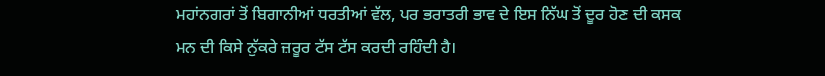ਮਹਾਂਨਗਰਾਂ ਤੋਂ ਬਿਗਾਨੀਆਂ ਧਰਤੀਆਂ ਵੱਲ, ਪਰ ਭਰਾਤਰੀ ਭਾਵ ਦੇ ਇਸ ਨਿੱਘ ਤੋਂ ਦੂਰ ਹੋਣ ਦੀ ਕਸਕ ਮਨ ਦੀ ਕਿਸੇ ਨੁੱਕਰੇ ਜ਼ਰੂਰ ਟੱਸ ਟੱਸ ਕਰਦੀ ਰਹਿੰਦੀ ਹੈ।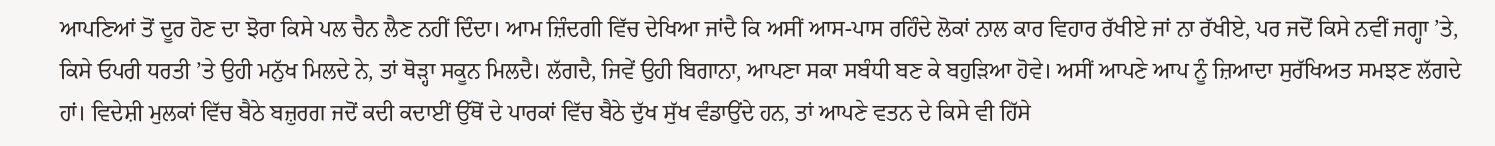ਆਪਣਿਆਂ ਤੋਂ ਦੂਰ ਹੋਣ ਦਾ ਝੋਰਾ ਕਿਸੇ ਪਲ ਚੈਨ ਲੈਣ ਨਹੀਂ ਦਿੰਦਾ। ਆਮ ਜ਼ਿੰਦਗੀ ਵਿੱਚ ਦੇਖਿਆ ਜਾਂਦੈ ਕਿ ਅਸੀਂ ਆਸ-ਪਾਸ ਰਹਿੰਦੇ ਲੋਕਾਂ ਨਾਲ ਕਾਰ ਵਿਹਾਰ ਰੱਖੀਏ ਜਾਂ ਨਾ ਰੱਖੀਏ, ਪਰ ਜਦੋਂ ਕਿਸੇ ਨਵੀਂ ਜਗ੍ਹਾ ’ਤੇ, ਕਿਸੇ ਓਪਰੀ ਧਰਤੀ ’ਤੇ ਉਹੀ ਮਨੁੱਖ ਮਿਲਦੇ ਨੇ, ਤਾਂ ਥੋੜ੍ਹਾ ਸਕੂਨ ਮਿਲਦੈ। ਲੱਗਦੈ, ਜਿਵੇਂ ਉਹੀ ਬਿਗਾਨਾ, ਆਪਣਾ ਸਕਾ ਸਬੰਧੀ ਬਣ ਕੇ ਬਹੁੜਿਆ ਹੋਵੇ। ਅਸੀਂ ਆਪਣੇ ਆਪ ਨੂੰ ਜ਼ਿਆਦਾ ਸੁਰੱਖਿਅਤ ਸਮਝਣ ਲੱਗਦੇ ਹਾਂ। ਵਿਦੇਸ਼ੀ ਮੁਲਕਾਂ ਵਿੱਚ ਬੈਠੇ ਬਜ਼ੁਰਗ ਜਦੋਂ ਕਦੀ ਕਦਾਈਂ ਉੱਥੋਂ ਦੇ ਪਾਰਕਾਂ ਵਿੱਚ ਬੈਠੇ ਦੁੱਖ ਸੁੱਖ ਵੰਡਾਉਂਦੇ ਹਨ, ਤਾਂ ਆਪਣੇ ਵਤਨ ਦੇ ਕਿਸੇ ਵੀ ਹਿੱਸੇ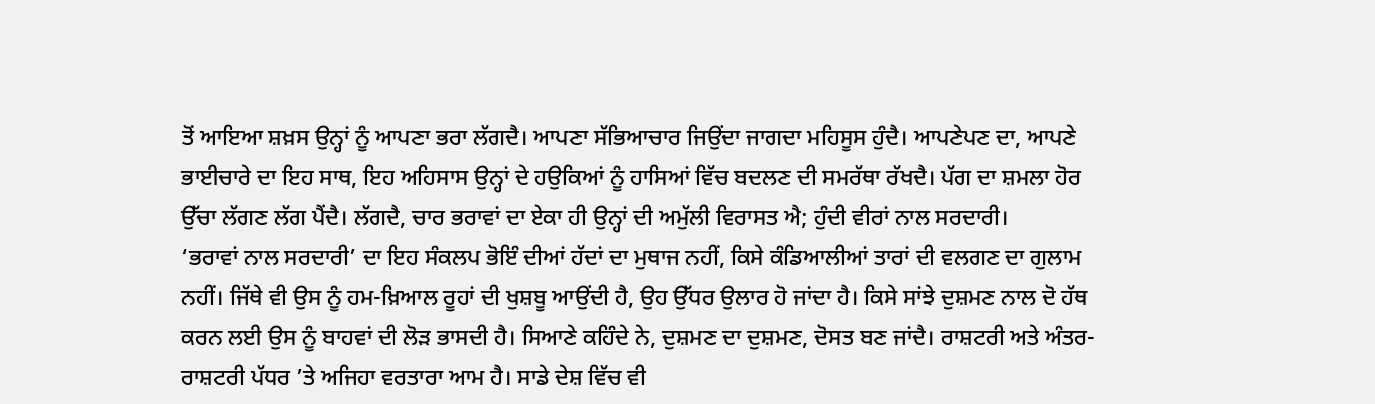ਤੋਂ ਆਇਆ ਸ਼ਖ਼ਸ ਉਨ੍ਹਾਂ ਨੂੰ ਆਪਣਾ ਭਰਾ ਲੱਗਦੈ। ਆਪਣਾ ਸੱਭਿਆਚਾਰ ਜਿਉਂਦਾ ਜਾਗਦਾ ਮਹਿਸੂਸ ਹੁੰਦੈ। ਆਪਣੇਪਣ ਦਾ, ਆਪਣੇ ਭਾਈਚਾਰੇ ਦਾ ਇਹ ਸਾਥ, ਇਹ ਅਹਿਸਾਸ ਉਨ੍ਹਾਂ ਦੇ ਹਉਕਿਆਂ ਨੂੰ ਹਾਸਿਆਂ ਵਿੱਚ ਬਦਲਣ ਦੀ ਸਮਰੱਥਾ ਰੱਖਦੈ। ਪੱਗ ਦਾ ਸ਼ਮਲਾ ਹੋਰ ਉੱਚਾ ਲੱਗਣ ਲੱਗ ਪੈਂਦੈ। ਲੱਗਦੈ, ਚਾਰ ਭਰਾਵਾਂ ਦਾ ਏਕਾ ਹੀ ਉਨ੍ਹਾਂ ਦੀ ਅਮੁੱਲੀ ਵਿਰਾਸਤ ਐ; ਹੁੰਦੀ ਵੀਰਾਂ ਨਾਲ ਸਰਦਾਰੀ।
‘ਭਰਾਵਾਂ ਨਾਲ ਸਰਦਾਰੀ’ ਦਾ ਇਹ ਸੰਕਲਪ ਭੋਇੰ ਦੀਆਂ ਹੱਦਾਂ ਦਾ ਮੁਥਾਜ ਨਹੀਂ, ਕਿਸੇ ਕੰਡਿਆਲੀਆਂ ਤਾਰਾਂ ਦੀ ਵਲਗਣ ਦਾ ਗੁਲਾਮ ਨਹੀਂ। ਜਿੱਥੇ ਵੀ ਉਸ ਨੂੰ ਹਮ-ਖ਼ਿਆਲ ਰੂਹਾਂ ਦੀ ਖੁਸ਼ਬੂ ਆਉਂਦੀ ਹੈ, ਉਹ ਉੱਧਰ ਉਲਾਰ ਹੋ ਜਾਂਦਾ ਹੈ। ਕਿਸੇ ਸਾਂਝੇ ਦੁਸ਼ਮਣ ਨਾਲ ਦੋ ਹੱਥ ਕਰਨ ਲਈ ਉਸ ਨੂੰ ਬਾਹਵਾਂ ਦੀ ਲੋੜ ਭਾਸਦੀ ਹੈ। ਸਿਆਣੇ ਕਹਿੰਦੇ ਨੇ, ਦੁਸ਼ਮਣ ਦਾ ਦੁਸ਼ਮਣ, ਦੋਸਤ ਬਣ ਜਾਂਦੈ। ਰਾਸ਼ਟਰੀ ਅਤੇ ਅੰਤਰ-ਰਾਸ਼ਟਰੀ ਪੱਧਰ ’ਤੇ ਅਜਿਹਾ ਵਰਤਾਰਾ ਆਮ ਹੈ। ਸਾਡੇ ਦੇਸ਼ ਵਿੱਚ ਵੀ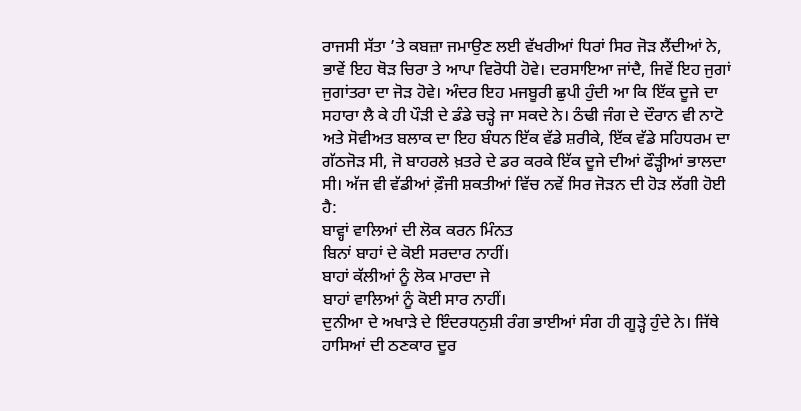ਰਾਜਸੀ ਸੱਤਾ ’ਤੇ ਕਬਜ਼ਾ ਜਮਾਉਣ ਲਈ ਵੱਖਰੀਆਂ ਧਿਰਾਂ ਸਿਰ ਜੋੜ ਲੈਂਦੀਆਂ ਨੇ, ਭਾਵੇਂ ਇਹ ਥੋੜ ਚਿਰਾ ਤੇ ਆਪਾ ਵਿਰੋਧੀ ਹੋਵੇ। ਦਰਸਾਇਆ ਜਾਂਦੈ, ਜਿਵੇਂ ਇਹ ਜੁਗਾਂ ਜੁਗਾਂਤਰਾ ਦਾ ਜੋੜ ਹੋਵੇ। ਅੰਦਰ ਇਹ ਮਜਬੂਰੀ ਛੁਪੀ ਹੁੰਦੀ ਆ ਕਿ ਇੱਕ ਦੂਜੇ ਦਾ ਸਹਾਰਾ ਲੈ ਕੇ ਹੀ ਪੌੜੀ ਦੇ ਡੰਡੇ ਚੜ੍ਹੇ ਜਾ ਸਕਦੇ ਨੇ। ਠੰਢੀ ਜੰਗ ਦੇ ਦੌਰਾਨ ਵੀ ਨਾਟੋ ਅਤੇ ਸੋਵੀਅਤ ਬਲਾਕ ਦਾ ਇਹ ਬੰਧਨ ਇੱਕ ਵੱਡੇ ਸ਼ਰੀਕੇ, ਇੱਕ ਵੱਡੇ ਸਹਿਧਰਮ ਦਾ ਗੱਠਜੋੜ ਸੀ, ਜੋ ਬਾਹਰਲੇ ਖ਼ਤਰੇ ਦੇ ਡਰ ਕਰਕੇ ਇੱਕ ਦੂਜੇ ਦੀਆਂ ਫੌੜ੍ਹੀਆਂ ਭਾਲਦਾ ਸੀ। ਅੱਜ ਵੀ ਵੱਡੀਆਂ ਫ਼ੌਜੀ ਸ਼ਕਤੀਆਂ ਵਿੱਚ ਨਵੇਂ ਸਿਰ ਜੋੜਨ ਦੀ ਹੋੜ ਲੱਗੀ ਹੋਈ ਹੈ:
ਬਾਵ੍ਹਾਂ ਵਾਲਿਆਂ ਦੀ ਲੋਕ ਕਰਨ ਮਿੰਨਤ
ਬਿਨਾਂ ਬਾਹਾਂ ਦੇ ਕੋਈ ਸਰਦਾਰ ਨਾਹੀਂ।
ਬਾਹਾਂ ਕੱਲੀਆਂ ਨੂੰ ਲੋਕ ਮਾਰਦਾ ਜੇ
ਬਾਹਾਂ ਵਾਲਿਆਂ ਨੂੰ ਕੋਈ ਸਾਰ ਨਾਹੀਂ।
ਦੁਨੀਆ ਦੇ ਅਖਾੜੇ ਦੇ ਇੰਦਰਧਨੁਸ਼ੀ ਰੰਗ ਭਾਈਆਂ ਸੰਗ ਹੀ ਗੂੜ੍ਹੇ ਹੁੰਦੇ ਨੇ। ਜਿੱਥੇ ਹਾਸਿਆਂ ਦੀ ਠਣਕਾਰ ਦੂਰ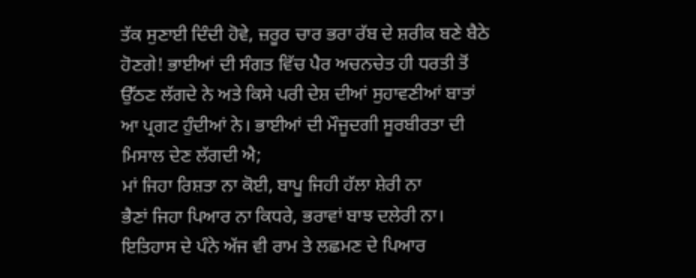ਤੱਕ ਸੁਣਾਈ ਦਿੰਦੀ ਹੋਵੇ, ਜ਼ਰੂਰ ਚਾਰ ਭਰਾ ਰੱਬ ਦੇ ਸ਼ਰੀਕ ਬਣੇ ਬੈਠੇ ਹੋਣਗੇ! ਭਾਈਆਂ ਦੀ ਸੰਗਤ ਵਿੱਚ ਪੈਰ ਅਚਨਚੇਤ ਹੀ ਧਰਤੀ ਤੋਂ ਉੱਠਣ ਲੱਗਦੇ ਨੇ ਅਤੇ ਕਿਸੇ ਪਰੀ ਦੇਸ਼ ਦੀਆਂ ਸੁਹਾਵਣੀਆਂ ਬਾਤਾਂ ਆ ਪ੍ਰਗਟ ਹੁੰਦੀਆਂ ਨੇ। ਭਾਈਆਂ ਦੀ ਮੌਜੂਦਗੀ ਸੂਰਬੀਰਤਾ ਦੀ ਮਿਸਾਲ ਦੇਣ ਲੱਗਦੀ ਐ;
ਮਾਂ ਜਿਹਾ ਰਿਸ਼ਤਾ ਨਾ ਕੋਈ, ਬਾਪੂ ਜਿਹੀ ਹੱਲਾ ਸ਼ੇਰੀ ਨਾ
ਭੈਣਾਂ ਜਿਹਾ ਪਿਆਰ ਨਾ ਕਿਧਰੇ, ਭਰਾਵਾਂ ਬਾਝ ਦਲੇਰੀ ਨਾ।
ਇਤਿਹਾਸ ਦੇ ਪੰਨੇ ਅੱਜ ਵੀ ਰਾਮ ਤੇ ਲਛਮਣ ਦੇ ਪਿਆਰ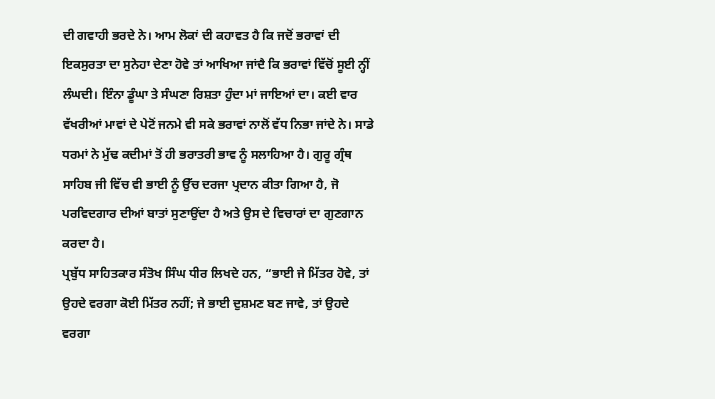ਦੀ ਗਵਾਹੀ ਭਰਦੇ ਨੇ। ਆਮ ਲੋਕਾਂ ਦੀ ਕਹਾਵਤ ਹੈ ਕਿ ਜਦੋਂ ਭਰਾਵਾਂ ਦੀ ਇਕਸੁਰਤਾ ਦਾ ਸੁਨੇਹਾ ਦੇਣਾ ਹੋਵੇ ਤਾਂ ਆਖਿਆ ਜਾਂਦੈ ਕਿ ਭਰਾਵਾਂ ਵਿੱਚੋਂ ਸੂਈ ਨ੍ਹੀਂ ਲੰਘਦੀ। ਇੰਨਾ ਡੂੰਘਾ ਤੇ ਸੰਘਣਾ ਰਿਸ਼ਤਾ ਹੁੰਦਾ ਮਾਂ ਜਾਇਆਂ ਦਾ। ਕਈ ਵਾਰ ਵੱਖਰੀਆਂ ਮਾਵਾਂ ਦੇ ਪੇਟੋਂ ਜਨਮੇ ਵੀ ਸਕੇ ਭਰਾਵਾਂ ਨਾਲੋਂ ਵੱਧ ਨਿਭਾ ਜਾਂਦੇ ਨੇ। ਸਾਡੇ ਧਰਮਾਂ ਨੇ ਮੁੱਢ ਕਦੀਮਾਂ ਤੋਂ ਹੀ ਭਰਾਤਰੀ ਭਾਵ ਨੂੰ ਸਲਾਹਿਆ ਹੈ। ਗੁਰੂ ਗ੍ਰੰਥ ਸਾਹਿਬ ਜੀ ਵਿੱਚ ਵੀ ਭਾਈ ਨੂੰ ਉੱਚ ਦਰਜਾ ਪ੍ਰਦਾਨ ਕੀਤਾ ਗਿਆ ਹੈ, ਜੋ ਪਰਵਿਦਗਾਰ ਦੀਆਂ ਬਾਤਾਂ ਸੁਣਾਉਂਦਾ ਹੈ ਅਤੇ ਉਸ ਦੇ ਵਿਚਾਰਾਂ ਦਾ ਗੁਣਗਾਨ ਕਰਦਾ ਹੈ।
ਪ੍ਰਬੁੱਧ ਸਾਹਿਤਕਾਰ ਸੰਤੋਖ ਸਿੰਘ ਧੀਰ ਲਿਖਦੇ ਹਨ, “ਭਾਈ ਜੇ ਮਿੱਤਰ ਹੋਵੇ, ਤਾਂ ਉਹਦੇ ਵਰਗਾ ਕੋਈ ਮਿੱਤਰ ਨਹੀਂ; ਜੇ ਭਾਈ ਦੁਸ਼ਮਣ ਬਣ ਜਾਵੇ, ਤਾਂ ਉਹਦੇ ਵਰਗਾ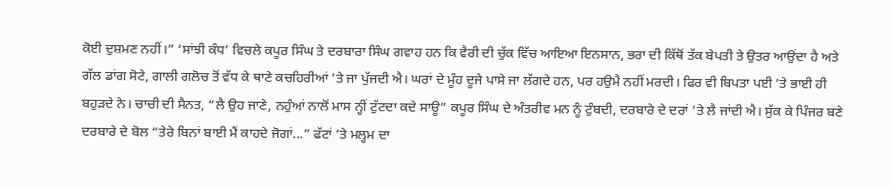ਕੋਈ ਦੁਸ਼ਮਣ ਨਹੀਂ।” ‘ਸਾਂਝੀ ਕੰਧ’ ਵਿਚਲੇ ਕਪੂਰ ਸਿੰਘ ਤੇ ਦਰਬਾਰਾ ਸਿੰਘ ਗਵਾਹ ਹਨ ਕਿ ਵੈਰੀ ਦੀ ਚੁੱਕ ਵਿੱਚ ਆਇਆ ਇਨਸਾਨ, ਭਰਾ ਦੀ ਕਿੱਥੋਂ ਤੱਕ ਬੇਪਤੀ ਤੇ ਉਤਰ ਆਉਂਦਾ ਹੈ ਅਤੇ ਗੱਲ ਡਾਂਗ ਸੋਟੇ, ਗਾਲੀ ਗਲੋਚ ਤੋਂ ਵੱਧ ਕੇ ਥਾਣੇ ਕਚਹਿਰੀਆਂ ’ਤੇ ਜਾ ਪੁੱਜਦੀ ਐ। ਘਰਾਂ ਦੇ ਮੂੰਹ ਦੂਜੇ ਪਾਸੇ ਜਾ ਲੱਗਦੇ ਹਨ, ਪਰ ਹਉਮੈ ਨਹੀਂ ਮਰਦੀ। ਫਿਰ ਵੀ ਬਿਪਤਾ ਪਈ ’ਤੇ ਭਾਈ ਹੀ ਬਹੁੜਦੇ ਨੇ। ਚਾਚੀ ਦੀ ਸੈਨਤ, “ਲੈ ਉਹ ਜਾਣੇ, ਨਹੁੰਆਂ ਨਾਲੋਂ ਮਾਸ ਨ੍ਹੀਂ ਟੁੱਟਦਾ ਕਦੇ ਸਾਊ” ਕਪੂਰ ਸਿੰਘ ਦੇ ਅੰਤਰੀਵ ਮਨ ਨੂੰ ਟੁੰਬਦੀ, ਦਰਬਾਰੇ ਦੇ ਦਰਾਂ ’ਤੇ ਲੈ ਜਾਂਦੀ ਐ। ਸੁੱਕ ਕੇ ਪਿੰਜਰ ਬਣੇ ਦਰਬਾਰੇ ਦੇ ਬੋਲ “ਤੇਰੇ ਬਿਨਾਂ ਬਾਈ ਮੈਂ ਕਾਹਦੇ ਜੋਗਾਂ...” ਫੱਟਾਂ ’ਤੇ ਮਲ੍ਹਮ ਦਾ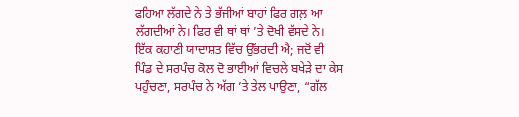ਫਹਿਆ ਲੱਗਦੇ ਨੇ ਤੇ ਭੱਜੀਆਂ ਬਾਹਾਂ ਫਿਰ ਗਲ਼ ਆ ਲੱਗਦੀਆਂ ਨੇ। ਫਿਰ ਵੀ ਥਾਂ ਥਾਂ ’ਤੇ ਦੋਖੀ ਵੱਸਦੇ ਨੇ। ਇੱਕ ਕਹਾਣੀ ਯਾਦਾਸ਼ਤ ਵਿੱਚ ਉੱਭਰਦੀ ਐ; ਜਦੋਂ ਵੀ ਪਿੰਡ ਦੇ ਸਰਪੰਚ ਕੋਲ ਦੋ ਭਾਈਆਂ ਵਿਚਲੇ ਬਖੇੜੇ ਦਾ ਕੇਸ ਪਹੁੰਚਣਾ, ਸਰਪੰਚ ਨੇ ਅੱਗ ’ਤੇ ਤੇਲ ਪਾਉਣਾ, “ਗੱਲ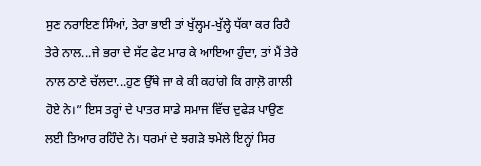ਸੁਣ ਨਰਾਇਣ ਸਿੰਆਂ, ਤੇਰਾ ਭਾਈ ਤਾਂ ਖੁੱਲ੍ਹਮ-ਖੁੱਲ੍ਹੇ ਧੱਕਾ ਕਰ ਰਿਹੈ ਤੇਰੇ ਨਾਲ...ਜੇ ਭਰਾ ਦੇ ਸੱਟ ਫੇਟ ਮਾਰ ਕੇ ਆਇਆ ਹੁੰਦਾ, ਤਾਂ ਮੈਂ ਤੇਰੇ ਨਾਲ ਠਾਣੇ ਚੱਲਦਾ...ਹੁਣ ਉੱਥੇ ਜਾ ਕੇ ਕੀ ਕਹਾਂਗੇ ਕਿ ਗਾਲ਼ੋ ਗਾਲੀ ਹੋਏ ਨੇ।” ਇਸ ਤਰ੍ਹਾਂ ਦੇ ਪਾਤਰ ਸਾਡੇ ਸਮਾਜ ਵਿੱਚ ਦੁਫੇੜ ਪਾਉਣ ਲਈ ਤਿਆਰ ਰਹਿੰਦੇ ਨੇ। ਧਰਮਾਂ ਦੇ ਝਗੜੇ ਝਮੇਲੇ ਇਨ੍ਹਾਂ ਸਿਰ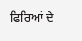ਫਿਰਿਆਂ ਦੇ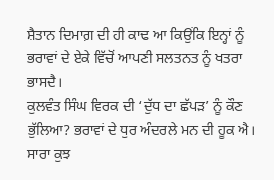ਸ਼ੈਤਾਨ ਦਿਮਾਗ਼ ਦੀ ਹੀ ਕਾਢ ਆ ਕਿਉਂਕਿ ਇਨ੍ਹਾਂ ਨੂੰ ਭਰਾਵਾਂ ਦੇ ਏਕੇ ਵਿੱਚੋਂ ਆਪਣੀ ਸਲਤਨਤ ਨੂੰ ਖਤਰਾ ਭਾਸਦੈ।
ਕੁਲਵੰਤ ਸਿੰਘ ਵਿਰਕ ਦੀ ‘ਦੁੱਧ ਦਾ ਛੱਪੜ’ ਨੂੰ ਕੌਣ ਭੁੱਲਿਆ? ਭਰਾਵਾਂ ਦੇ ਧੁਰ ਅੰਦਰਲੇ ਮਨ ਦੀ ਹੂਕ ਐ। ਸਾਰਾ ਕੁਝ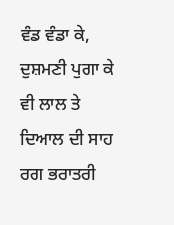ਵੰਡ ਵੰਡਾ ਕੇ, ਦੁਸ਼ਮਣੀ ਪੁਗਾ ਕੇ ਵੀ ਲਾਲ ਤੇ ਦਿਆਲ ਦੀ ਸਾਹ ਰਗ ਭਰਾਤਰੀ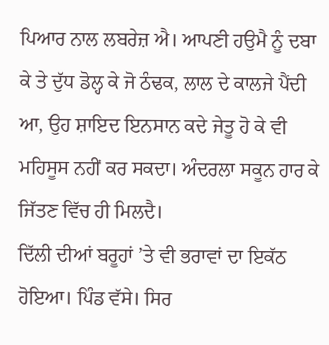ਪਿਆਰ ਨਾਲ ਲਬਰੇਜ਼ ਐ। ਆਪਣੀ ਹਉਮੈ ਨੂੰ ਦਬਾ ਕੇ ਤੇ ਦੁੱਧ ਡੋਲ੍ਹ ਕੇ ਜੋ ਠੰਢਕ, ਲਾਲ ਦੇ ਕਾਲਜੇ ਪੈਂਦੀ ਆ, ਉਹ ਸ਼ਾਇਦ ਇਨਸਾਨ ਕਦੇ ਜੇਤੂ ਹੋ ਕੇ ਵੀ ਮਹਿਸੂਸ ਨਹੀਂ ਕਰ ਸਕਦਾ। ਅੰਦਰਲਾ ਸਕੂਨ ਹਾਰ ਕੇ ਜਿੱਤਣ ਵਿੱਚ ਹੀ ਮਿਲਦੈ।
ਦਿੱਲੀ ਦੀਆਂ ਬਰੂਹਾਂ ’ਤੇ ਵੀ ਭਰਾਵਾਂ ਦਾ ਇਕੱਠ ਹੋਇਆ। ਪਿੰਡ ਵੱਸੇ। ਸਿਰ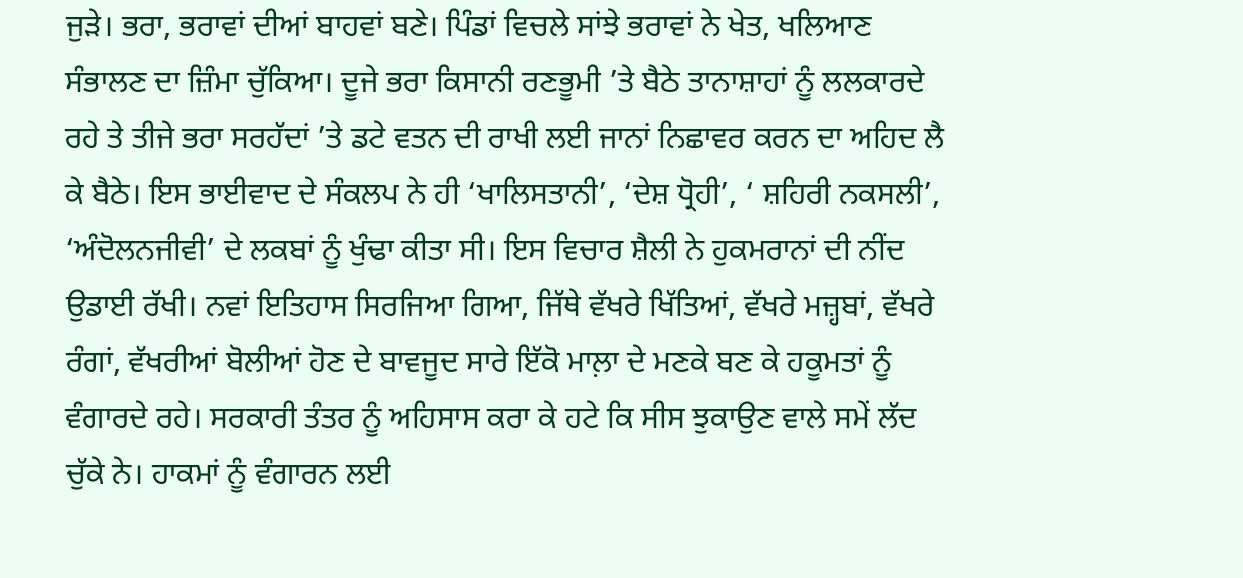ਜੁੜੇ। ਭਰਾ, ਭਰਾਵਾਂ ਦੀਆਂ ਬਾਹਵਾਂ ਬਣੇ। ਪਿੰਡਾਂ ਵਿਚਲੇ ਸਾਂਝੇ ਭਰਾਵਾਂ ਨੇ ਖੇਤ, ਖਲਿਆਣ ਸੰਭਾਲਣ ਦਾ ਜ਼ਿੰਮਾ ਚੁੱਕਿਆ। ਦੂਜੇ ਭਰਾ ਕਿਸਾਨੀ ਰਣਭੂਮੀ ’ਤੇ ਬੈਠੇ ਤਾਨਾਸ਼ਾਹਾਂ ਨੂੰ ਲਲਕਾਰਦੇ ਰਹੇ ਤੇ ਤੀਜੇ ਭਰਾ ਸਰਹੱਦਾਂ ’ਤੇ ਡਟੇ ਵਤਨ ਦੀ ਰਾਖੀ ਲਈ ਜਾਨਾਂ ਨਿਛਾਵਰ ਕਰਨ ਦਾ ਅਹਿਦ ਲੈ ਕੇ ਬੈਠੇ। ਇਸ ਭਾਈਵਾਦ ਦੇ ਸੰਕਲਪ ਨੇ ਹੀ ‘ਖਾਲਿਸਤਾਨੀ’, ‘ਦੇਸ਼ ਧ੍ਰੋਹੀ’, ‘ ਸ਼ਹਿਰੀ ਨਕਸਲੀ’, ‘ਅੰਦੋਲਨਜੀਵੀ’ ਦੇ ਲਕਬਾਂ ਨੂੰ ਖੁੰਢਾ ਕੀਤਾ ਸੀ। ਇਸ ਵਿਚਾਰ ਸ਼ੈਲੀ ਨੇ ਹੁਕਮਰਾਨਾਂ ਦੀ ਨੀਂਦ ਉਡਾਈ ਰੱਖੀ। ਨਵਾਂ ਇਤਿਹਾਸ ਸਿਰਜਿਆ ਗਿਆ, ਜਿੱਥੇ ਵੱਖਰੇ ਖਿੱਤਿਆਂ, ਵੱਖਰੇ ਮਜ਼੍ਹਬਾਂ, ਵੱਖਰੇ ਰੰਗਾਂ, ਵੱਖਰੀਆਂ ਬੋਲੀਆਂ ਹੋਣ ਦੇ ਬਾਵਜੂਦ ਸਾਰੇ ਇੱਕੋ ਮਾਲ਼ਾ ਦੇ ਮਣਕੇ ਬਣ ਕੇ ਹਕੂਮਤਾਂ ਨੂੰ ਵੰਗਾਰਦੇ ਰਹੇ। ਸਰਕਾਰੀ ਤੰਤਰ ਨੂੰ ਅਹਿਸਾਸ ਕਰਾ ਕੇ ਹਟੇ ਕਿ ਸੀਸ ਝੁਕਾਉਣ ਵਾਲੇ ਸਮੇਂ ਲੱਦ ਚੁੱਕੇ ਨੇ। ਹਾਕਮਾਂ ਨੂੰ ਵੰਗਾਰਨ ਲਈ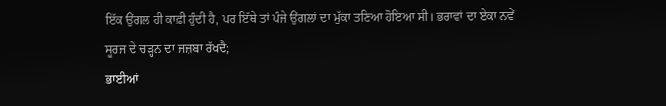ਇੱਕ ਉਂਗਲ ਹੀ ਕਾਫ਼ੀ ਹੁੰਦੀ ਹੈ, ਪਰ ਇੱਥੇ ਤਾਂ ਪੰਜੇ ਉਂਗਲਾਂ ਦਾ ਮੁੱਕਾ ਤਣਿਆ ਹੋਇਆ ਸੀ। ਭਰਾਵਾਂ ਦਾ ਏਕਾ ਨਵੇਂ ਸੂਰਜ ਦੇ ਚੜ੍ਹਨ ਦਾ ਜਜ਼ਬਾ ਰੱਖਦੈ;
ਭਾਈਆਂ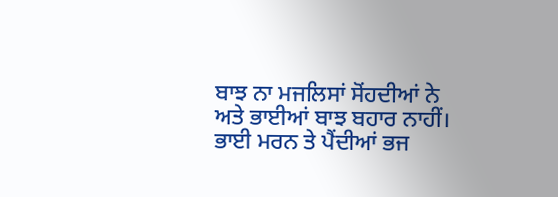ਬਾਝ ਨਾ ਮਜਲਿਸਾਂ ਸੋਂਹਦੀਆਂ ਨੇ
ਅਤੇ ਭਾਈਆਂ ਬਾਝ ਬਹਾਰ ਨਾਹੀਂ।
ਭਾਈ ਮਰਨ ਤੇ ਪੈਂਦੀਆਂ ਭਜ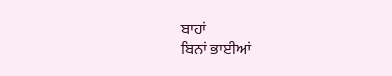ਬਾਹਾਂ
ਬਿਨਾਂ ਭਾਈਆਂ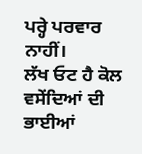ਪਰ੍ਹੇ ਪਰਵਾਰ ਨਾਹੀਂ।
ਲੱਖ ਓਟ ਹੈ ਕੋਲ ਵਸੇਂਦਿਆਂ ਦੀ
ਭਾਈਆਂ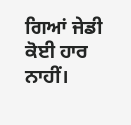ਗਿਆਂ ਜੇਡੀ ਕੋਈ ਹਾਰ ਨਾਹੀਂ।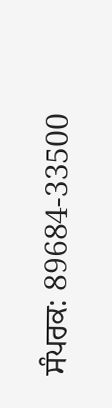ਸੰਪਰਕ: 89684-33500